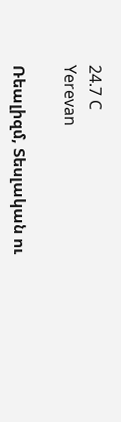24.7 C
Yerevan

Ռեալիզմ, Տեսլական ու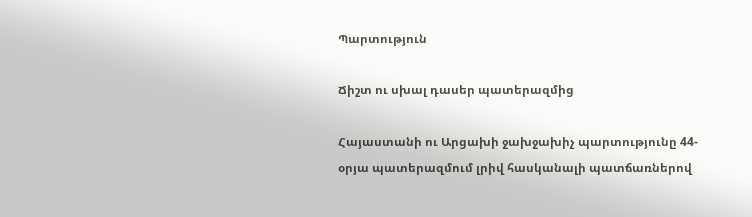Պարտություն

Ճիշտ ու սխալ դասեր պատերազմից

Հայաստանի ու Արցախի ջախջախիչ պարտությունը 44-օրյա պատերազմում լրիվ հասկանալի պատճառներով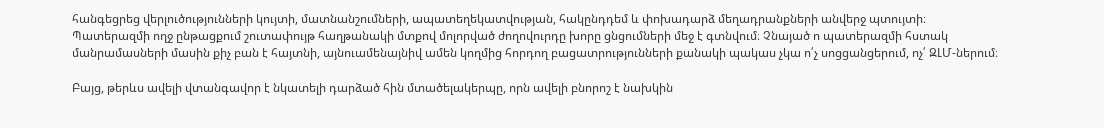հանգեցրեց վերլուծությունների կույտի, մատնանշումների, ապատեղեկատվության, հակընդդեմ և փոխադարձ մեղադրանքների անվերջ պտույտի։ Պատերազմի ողջ ընթացքում շուտափույթ հաղթանակի մտքով մոլորված ժողովուրդը խորը ցնցումների մեջ է գտնվում։ Չնայած ո պատերազմի հստակ մանրամասների մասին քիչ բան է հայտնի, այնուամենայնիվ ամեն կողմից հորդող բացատրությունների քանակի պակաս չկա ո՛չ սոցցանցերում, ոչ՛ ԶԼՄ-ներում։

Բայց, թերևս ավելի վտանգավոր է նկատելի դարձած հին մտածելակերպը, որն ավելի բնորոշ է նախկին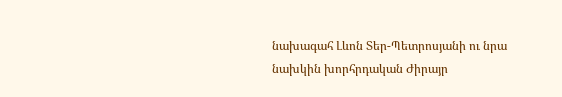նախագահ Լևոն Տեր-Պետրոսյանի ու նրա նախկին խորհրդական Ժիրայր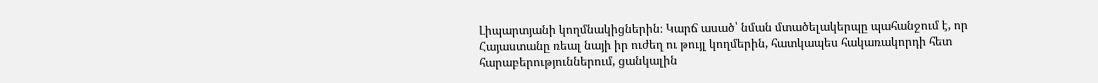Լիպարտյանի կողմնակիցներին։ Կարճ ասած՝ նման մտածելակերպը պահանջում է, որ Հայաստանը ռեալ նայի իր ուժեղ ու թույլ կողմերին, հատկապես հակառակորդի հետ հարաբերություններում, ցանկալին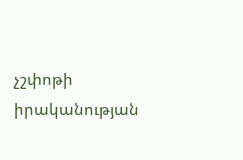չշփոթի իրականության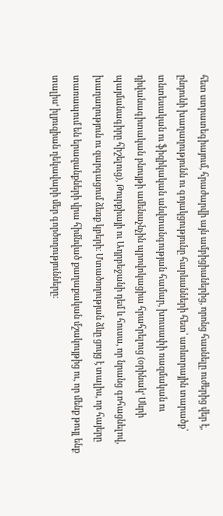հետ ստրատեգիայում, հրաժարվի այն ամբիցիաներից, որոնց հասնելը ուժերից վեր է, ընդունի խաղաղությունն ու գոյակցությունը հարևանների հետ՝ առևտրային տարածք՝ տնտեսական ու ֆիզիկական անվտանգության համար, խուսափի ռազմական ու դիվանագիտական բնույթի ամենաչնչին պրովոկացիա հրահրելուց (օրինակ‘ Սևրի պայմանագիրը հիշելուց), Թուրքիայի ու Ադրբեջանի դեմ և հուսա, որ նրանց գոհացնելով, խաղաղություն ու զարգացում ձեռք կբերի։ Մտածողության ձևը ցույց է տալիս, որ հայերը տառապում են երազանքների վրա հիմնված քաղաքական մշակույթից ու, որ մենք թույլ ենք տալիս‘ իլյուզիան ղեկավարի մեր գործողությունները։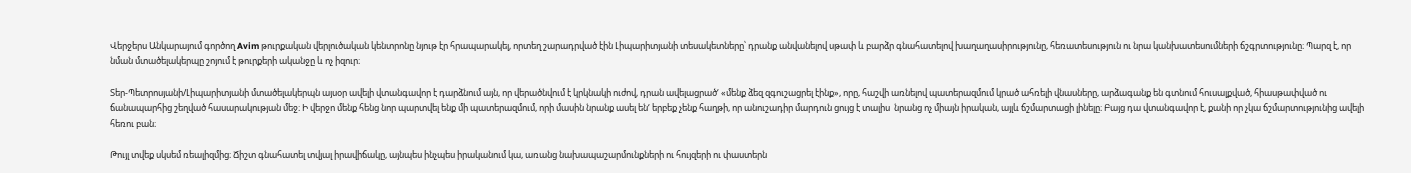Վերջերս Անկարայում գործող Avim թուրքական վերլուծական կենտրոնը նյութ էր հրապարակել, որտեղ շարադրված էին Լիպարիտյանի տեսակետները՝ դրանք անվանելով սթափ և բարձր գնահատելով խաղաղասիրությունը, հեռատեսություն ու նրա կանխատեսումների ճշգրտությունը։ Պարզ է, որ նման մտածելակերպը շոյում է թուրքերի ականջը և ոչ իզուր։

Տեր-Պետրոսյանի/Լիպարիտյանի մտածելակերպն այսօր ավելի վտանգավոր է դարձնում այն, որ վերածնվում է կրկնակի ուժով, դրան ավելացրած‘ «մենք ձեզ զգուշացրել էինք», որը, հաշվի առնելով պատերազմում կրած ահռելի վնասները, արձագանք են գտնում հուսալքված, հիասթափված ու ճանապարհից շեղված հասարակության մեջ։ Ի վերջո մենք հենց նոր պարտվել ենք մի պատերազմում, որի մասին նրանք ասել են‘ երբեք չենք հաղթի, որ անուշադիր մարդուն ցույց է տալիս  նրանց ոչ միայն իրական, այլև ճշմարտացի լինելը։ Բայց դա վտանգավոր է, քանի որ չկա ճշմարտությունից ավելի հեռու բան։

Թույլ տվեք սկսեմ ռեալիզմից։ Ճիշտ գնահատել տվյալ իրավիճակը, այնպես ինչպես իրականում կա, առանց նախապաշարմունքների ու հույզերի ու փաստերն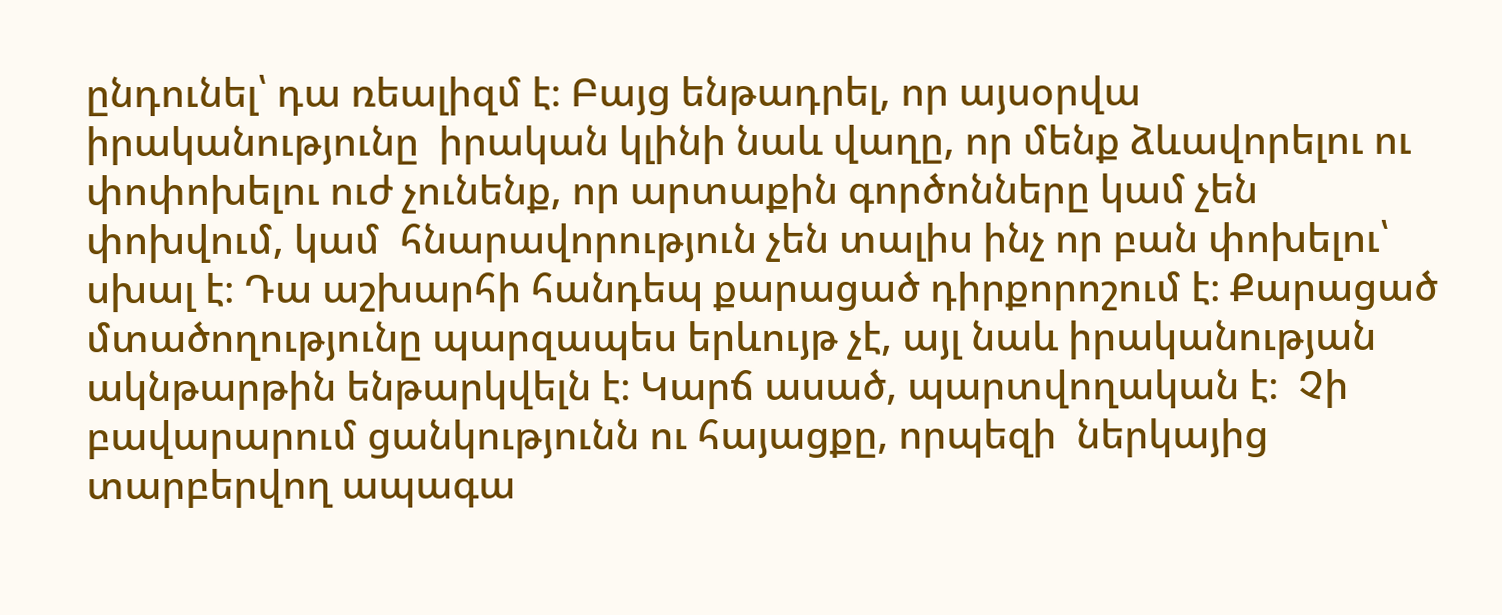ընդունել՝ դա ռեալիզմ է։ Բայց ենթադրել, որ այսօրվա իրականությունը  իրական կլինի նաև վաղը, որ մենք ձևավորելու ու փոփոխելու ուժ չունենք, որ արտաքին գործոնները կամ չեն փոխվում, կամ  հնարավորություն չեն տալիս ինչ որ բան փոխելու՝ սխալ է։ Դա աշխարհի հանդեպ քարացած դիրքորոշում է։ Քարացած մտածողությունը պարզապես երևույթ չէ, այլ նաև իրականության ակնթարթին ենթարկվելն է։ Կարճ ասած, պարտվողական է։  Չի բավարարում ցանկությունն ու հայացքը, որպեզի  ներկայից  տարբերվող ապագա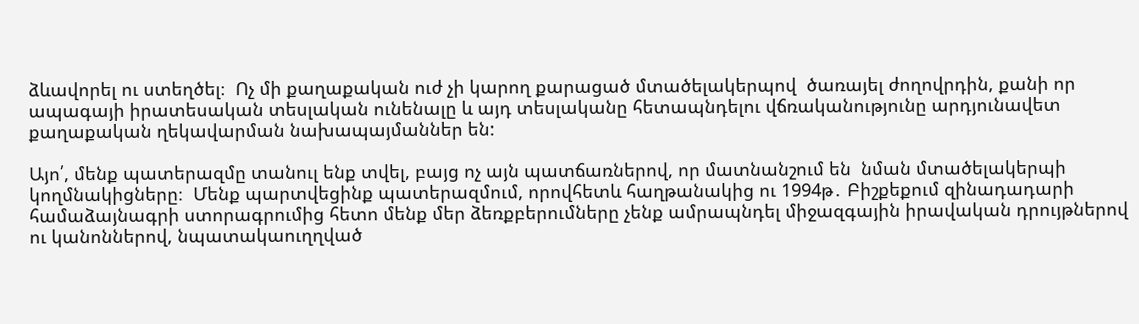ձևավորել ու ստեղծել։  Ոչ մի քաղաքական ուժ չի կարող քարացած մտածելակերպով  ծառայել ժողովրդին, քանի որ ապագայի իրատեսական տեսլական ունենալը և այդ տեսլականը հետապնդելու վճռականությունը արդյունավետ քաղաքական ղեկավարման նախապայմաններ են:

Այո՛, մենք պատերազմը տանուլ ենք տվել, բայց ոչ այն պատճառներով, որ մատնանշում են  նման մտածելակերպի կողմնակիցները։  Մենք պարտվեցինք պատերազմում, որովհետև հաղթանակից ու 1994թ․ Բիշքեքում զինադադարի համաձայնագրի ստորագրումից հետո մենք մեր ձեռքբերումները չենք ամրապնդել միջազգային իրավական դրույթներով ու կանոններով, նպատակաուղղված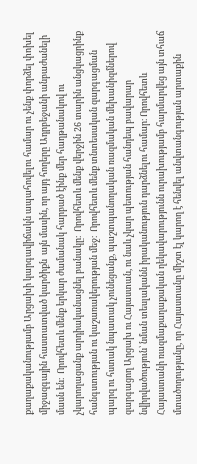քաղաքականությամբ Արցախի կարգավիճակն ապահովելու համար ու չենք փորձել փոխել միջազգային հաստատված կարծիքն  այն մասին, որ այդ հողերը Ադրբեջանի անբաժանելի մասն են։  Որովհետև մենք երկար ժամանակ հարբած էինք մեր հաղթանակով ու չկարողացանք արդիականացնել բանակը։  Որովհետև մենք վերջին 26 տարին անցկացրինք հանգստության ու կաշառակերության մեջ։  Որովհետև մենք տնտեսական զարգացման պարզ ու հստակ նպատակ չունեցանք, պաշտպանողական ռազմական մեխանիզմներով զարգացող Արցախ ու Հայաստան, ու նաև չկար պետության հանդեպ բավարար նվիրվածություն՝ նման տեսլականն իրականություն դարձնելու համար։ Որովհետև Հայաստանի ռազմաքաղաքական ղեկավարությունն ուրախությամբ հարմարվեց այն տհաճ մտածողությանը, որ Հայաստանը միշտ էլ կարող է հենվել անվտանգության արտաքին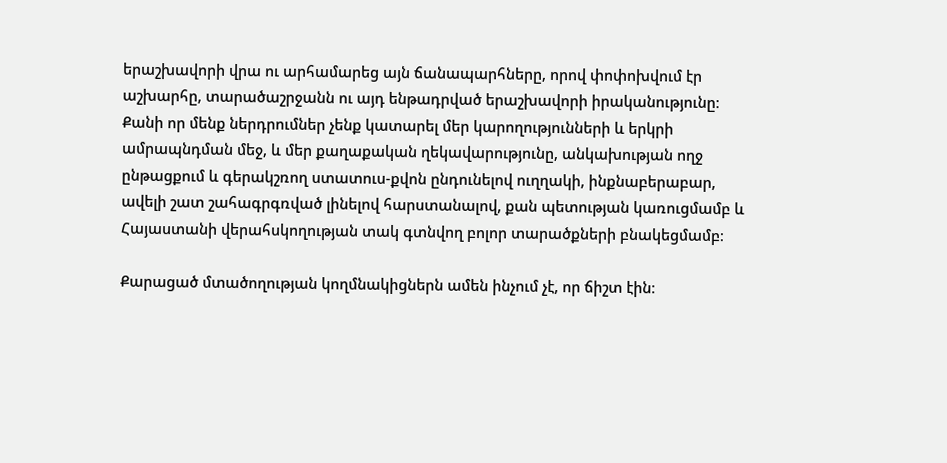երաշխավորի վրա ու արհամարեց այն ճանապարհները, որով փոփոխվում էր աշխարհը, տարածաշրջանն ու այդ ենթադրված երաշխավորի իրականությունը։  Քանի որ մենք ներդրումներ չենք կատարել մեր կարողությունների և երկրի ամրապնդման մեջ, և մեր քաղաքական ղեկավարությունը, անկախության ողջ ընթացքում և գերակշռող ստատուս-քվոն ընդունելով ուղղակի, ինքնաբերաբար, ավելի շատ շահագրգռված լինելով հարստանալով, քան պետության կառուցմամբ և Հայաստանի վերահսկողության տակ գտնվող բոլոր տարածքների բնակեցմամբ։

Քարացած մտածողության կողմնակիցներն ամեն ինչում չէ, որ ճիշտ էին։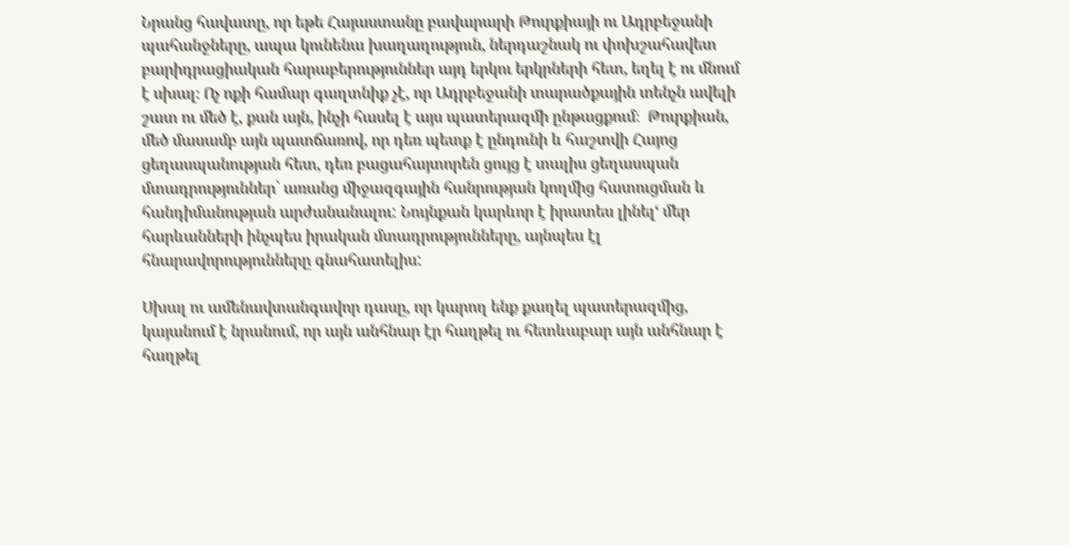Նրանց հավատը, որ եթե Հայաստանը բավարարի Թուրքիայի ու Ադրբեջանի պահանջները, ապա կունենա խաղաղություն, ներդաշնակ ու փոխշահավետ բարիդրացիական հարաբերություններ այդ երկու երկրների հետ, եղել է ու մնում է սխալ։ Ոչ ոքի համար գաղտնիք չէ, որ Ադրբեջանի տարածքային տենչն ավելի շատ ու մեծ է, քան այն, ինչի հասել է այս պատերազմի ընթացքում։  Թուրքիան, մեծ մասամբ այն պատճառով, որ դեռ պետք է ընդունի և հաշտվի Հայոց ցեղասպանության հետ, դեռ բացահայտորեն ցույց է տալիս ցեղասպան  մտադրություններ՝ առանց միջազգային հանրության կողմից հատուցման և հանդիմանության արժանանալու: Նույնքան կարևոր է իրատես լինել‘ մեր հարևանների ինչպես իրական մտադրությունները, այնպես էլ հնարավորությունները գնահատելիս:

Սխալ ու ամենավտանգավոր դասը, որ կարող ենք քաղել պատերազմից, կայանում է նրանում, որ այն անհնար էր հաղթել ու հետևաբար այն անհնար է հաղթել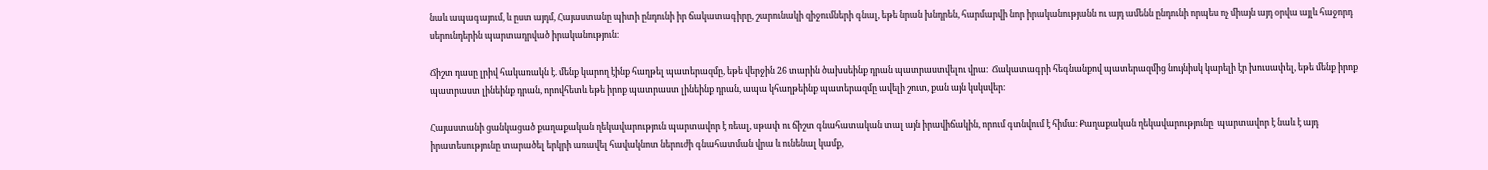նաև ապագայում, և ըստ այդմ, Հայաստանը պիտի ընդունի իր ճակատագիրը, շարունակի զիջումների գնալ, եթե նրան խնդրեն, հարմարվի նոր իրականությանն ու այդ ամենն ընդունի որպես ոչ միայն այդ օրվա այլև հաջորդ սերունդերին պարտադրված իրականություն։

Ճիշտ դասը լրիվ հակառակն է. մենք կարող էինք հաղթել պատերազմը, եթե վերջին 26 տարին ծախսեինք դրան պատրաստվելու վրա։  Ճակատագրի հեգնանքով պատերազմից նույնիսկ կարելի էր խուսափել, եթե մենք իրոք պատրաստ լինեինք դրան, որովհետև եթե իրոք պատրաստ լինեինք դրան, ապա կհաղթեինք պատերազմը ավելի շուտ, քան այն կսկսվեր։

Հայաստանի ցանկացած քաղաքական ղեկավարություն պարտավոր է ռեալ, սթափ ու ճիշտ գնահատական տալ այն իրավիճակին, որում գտնվում է հիմա։ Քաղաքական ղեկավարությունը  պարտավոր է նաև է այդ իրատեսությունը տարածել երկրի առավել հավակնոտ ներուժի գնահատման վրա և ունենալ կամք,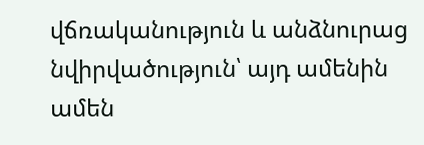վճռականություն և անձնուրաց նվիրվածություն՝ այդ ամենին ամեն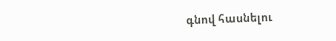գնով հասնելու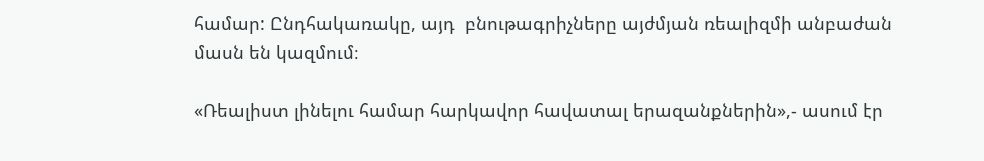համար: Ընդհակառակը, այդ  բնութագրիչները այժմյան ռեալիզմի անբաժան մասն են կազմում։

«Ռեալիստ լինելու համար հարկավոր հավատալ երազանքներին»,- ասում էր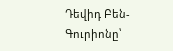Դեվիդ Բեն-Գուրիոնը՝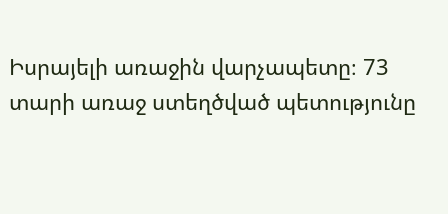Իսրայելի առաջին վարչապետը։ 73 տարի առաջ ստեղծված պետությունը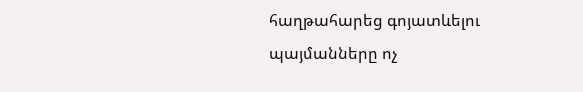հաղթահարեց գոյատևելու պայմանները ոչ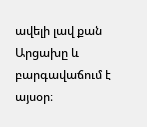ավելի լավ քան Արցախը և բարգավաճում է այսօր։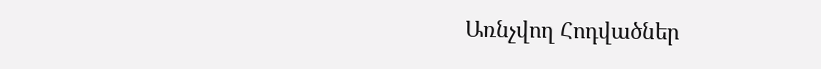Առնչվող Հոդվածներ